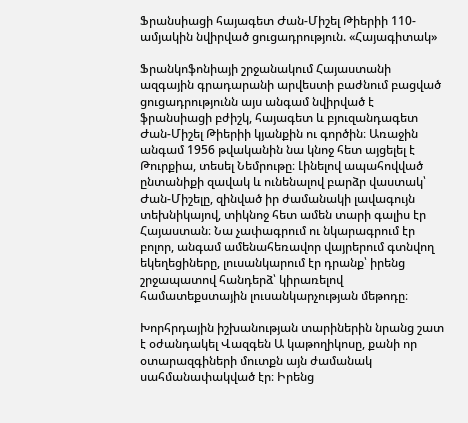Ֆրանսիացի հայագետ Ժան-Միշել Թիերիի 110-ամյակին նվիրված ցուցադրություն. «Հայագիտակ»

Ֆրանկոֆոնիայի շրջանակում Հայաստանի ազգային գրադարանի արվեստի բաժնում բացված ցուցադրությունն այս անգամ նվիրված է ֆրանսիացի բժիշկ, հայագետ և բյուզանդագետ Ժան-Միշել Թիերիի կյանքին ու գործին։ Առաջին անգամ 1956 թվականին նա կնոջ հետ այցելել է Թուրքիա, տեսել Նեմրութը։ Լինելով ապահովված ընտանիքի զավակ և ունենալով բարձր վաստակ՝ Ժան-Միշելը, զինված իր ժամանակի լավագույն տեխնիկայով, տիկնոջ հետ ամեն տարի գալիս էր Հայաստան։ Նա չափագրում ու նկարագրում էր բոլոր, անգամ ամենահեռավոր վայրերում գտնվող եկեղեցիները, լուսանկարում էր դրանք՝ իրենց շրջապատով հանդերձ՝ կիրառելով համատեքստային լուսանկարչության մեթոդը։

Խորհրդային իշխանության տարիներին նրանց շատ է օժանդակել Վազգեն Ա կաթողիկոսը, քանի որ օտարազգիների մուտքն այն ժամանակ սահմանափակված էր։ Իրենց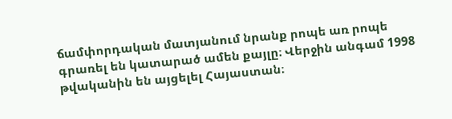ճամփորդական մատյանում նրանք րոպե առ րոպե գրառել են կատարած ամեն քայլը։ Վերջին անգամ 1998 թվականին են այցելել Հայաստան։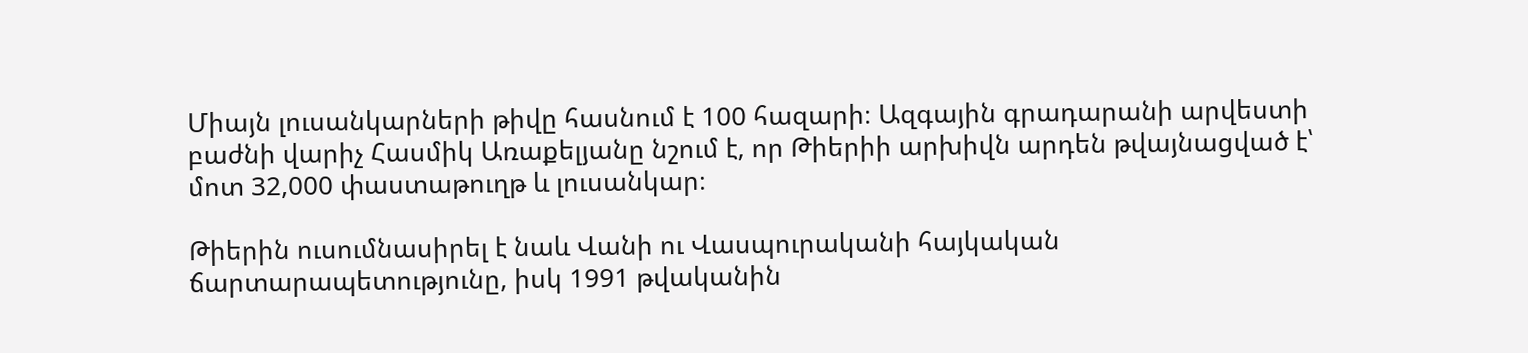Միայն լուսանկարների թիվը հասնում է 100 հազարի։ Ազգային գրադարանի արվեստի բաժնի վարիչ Հասմիկ Առաքելյանը նշում է, որ Թիերիի արխիվն արդեն թվայնացված է՝ մոտ 32,000 փաստաթուղթ և լուսանկար։

Թիերին ուսումնասիրել է նաև Վանի ու Վասպուրականի հայկական ճարտարապետությունը, իսկ 1991 թվականին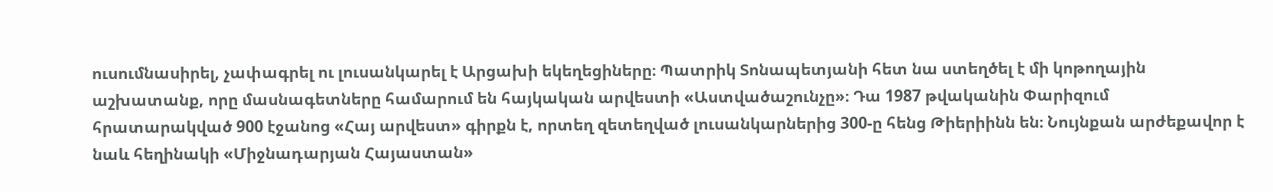ուսումնասիրել, չափագրել ու լուսանկարել է Արցախի եկեղեցիները։ Պատրիկ Տոնապետյանի հետ նա ստեղծել է մի կոթողային աշխատանք, որը մասնագետները համարում են հայկական արվեստի «Աստվածաշունչը»։ Դա 1987 թվականին Փարիզում հրատարակված 900 էջանոց «Հայ արվեստ» գիրքն է, որտեղ զետեղված լուսանկարներից 300-ը հենց Թիերիինն են։ Նույնքան արժեքավոր է նաև հեղինակի «Միջնադարյան Հայաստան»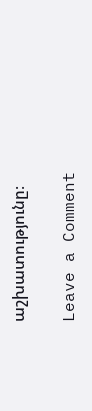աշխատությունը։

Leave a Comment